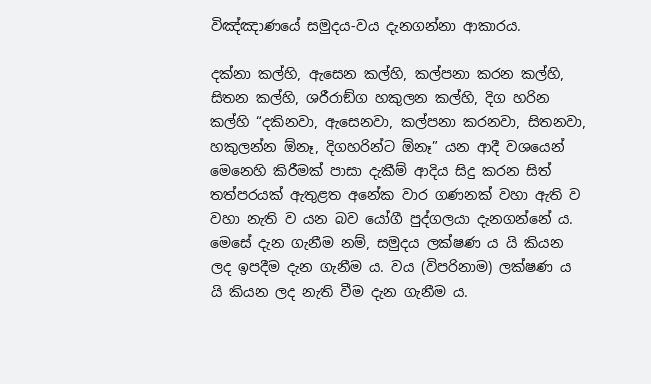විඤ්ඤාණයේ සමුදය-වය දැනගන්නා ආකාරය.

දක්නා කල්හි, ඇසෙන කල්හි, කල්පනා කරන කල්හි, සිතන කල්හි, ශරීරාඞ්ග හකුලන කල්හි, දිග හරින කල්හි “දකිනවා, ඇසෙනවා, කල්පනා කරනවා, සිතනවා, හකුලන්න ඕනෑ, දිගහරින්ට ඕනෑ” යන ආදී වශයෙන් මෙනෙහි කිරීමක් පාසා දැකීම් ආදිය සිදු කරන සිත් තත්පරයක් ඇතුළත අනේක වාර ගණනක් වහා ඇති ව වහා නැති ව යන බව යෝගී පුද්ගලයා දැනගන්නේ ය. මෙසේ දැන ගැනීම නම්, සමුදය ලක්ෂණ ය යි කියන ලද ඉපදීම දැන ගැනීම ය. වය (විපරිනාම) ලක්ෂණ ය යි කියන ලද නැති වීම දැන ගැනීම ය.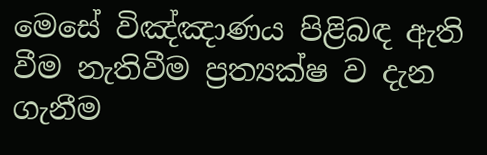මෙසේ විඤ්ඤාණය පිළිබඳ ඇති වීම නැතිවීම ප්‍රත්‍යක්ෂ ව දැන ගැනීම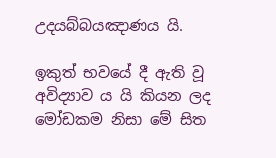උදයබ්බයඤාණය යි.

ඉකුත් භවයේ දී ඇති වූ අවිද්‍යාව ය යි කියන ලද මෝඩකම නිසා මේ සිත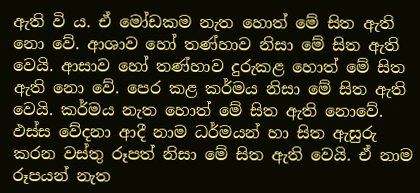ඇති වි ය. ඒ මෝඩකම නැත හොත් මේ සිත ඇති නො වේ. ආශාව හෝ තණ්හාව නිසා මේ සිත ඇති වෙයි. ආසාව හෝ තණ්හාව දුරුකළ හොත් මේ සිත ඇති නො වේ. පෙර කළ කර්මය නිසා මේ සිත ඇති වෙයි. කර්මය නැත හොත් මේ සිත ඇති නොවේ. ඵස්ස වේදනා ආදී නාම ධර්මයන් හා සිත ඇසුරු කරන වස්තු රූපත් නිසා මේ සිත ඇති වෙයි. ඒ නාම රූපයන් නැත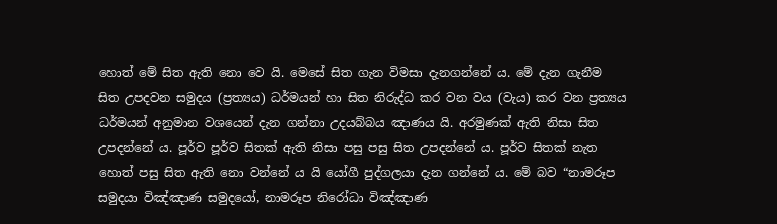හොත් මේ සිත ඇති නො වෙ යි. මෙසේ සිත ගැන විමසා දැනගන්නේ ය. මේ දැන ගැනීම සිත උපදවන සමුදය (ප්‍රත්‍යය) ධර්මයන් හා සිත නිරුද්ධ කර වන වය (වැය) කර වන ප්‍රත්‍යය ධර්මයන් අනුමාන වශයෙන් දැන ගන්නා උදයබ්බය ඤාණය යි. අරමුණක් ඇති නිසා සිත උපදන්නේ ය. පූර්ව පූර්ව සිතක් ඇති නිසා පසු පසු සිත උපදන්නේ ය. පූර්ව සිතක් නැත හොත් පසු සිත ඇති නො වන්නේ ය යි යෝගී පුද්ගලයා දැන ගන්නේ ය. මේ බව “නාමරූප සමුදයා විඤ්ඤාණ සමුදයෝ, නාමරූප නිරෝධා විඤ්ඤාණ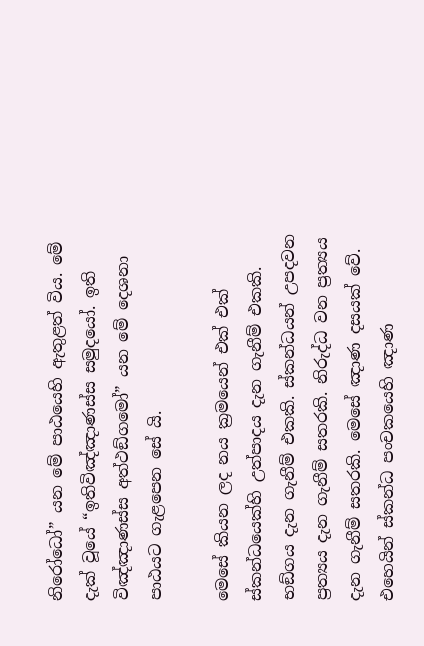නිරෝධෝ” යන මේ පාඨයෙහි ඇතුළත් විය. මේ දැක් වූයේ “ඉතිවිඤ්ඤාණස්ස සමුදයෝ. ඉති විඤ්ඤාණස්ස අත්ථඞ්ගමෝ” යන මේ දෙශනා පාඨයට ගැළපෙන සේ යි.

මෙසේ කියන ලද නය ක්‍රමයෙන් එක් එක් ස්කන්ධයෙක්හි උත්පාදය දැන ගැනීම් එකකි. භඞ්ගය දැන ගැනීම් එකකි. ස්කන්ධයන් උපදවන ප්‍රත්‍යය දැන ගැනීම් සතරකි. නිරුද්ධ වන ප්‍රත්‍යය දැන ගැනීම් සතරකි. මෙසේ ඤාණ දසයක් වේ. එහෙයින් ස්කන්ධ පංචකයෙහි ඤාණ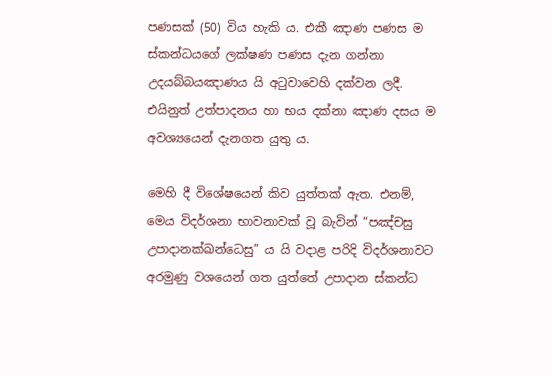පණසක් (50) විය හැකි ය. එකී ඤාණ පණස ම ස්කන්ධයගේ ලක්ෂණ පණස දැන ගන්නා උදයබ්බයඤාණය යි අටුවාවෙහි දක්වන ලදී. එයිනුත් උත්පාදනය හා භය දක්නා ඤාණ දසය ම අවශ්‍යයෙන් දැනගත යුතු ය.

මෙහි දී විශේෂයෙන් කිව යුත්තක් ඇත. එනම්, මෙය විදර්ශනා භාවනාවක් වූ බැවින් “පඤ්චසු උපාදානක්ඛන්ධෙසු” ය යි වදාළ පරිදි විදර්ශනාවට අරමුණු වශයෙන් ගත යුත්තේ උපාදාන ස්කන්ධ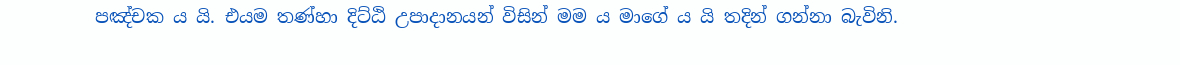පඤ්චක ය යි. එයම තණ්හා දිට්ඨි උපාදානයන් විසින් මම ය මාගේ ය යි තදින් ගන්නා බැවිනි.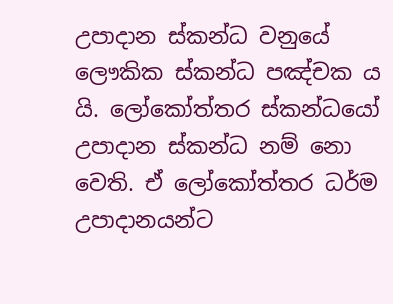උපාදාන ස්කන්ධ වනුයේ ලෞකික ස්කන්ධ පඤ්චක ය යි. ලෝකෝත්තර ස්කන්ධයෝ උපාදාන ස්කන්ධ නම් නො වෙති. ඒ ලෝකෝත්තර ධර්ම උපාදානයන්ට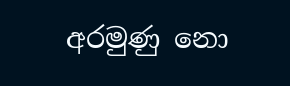අරමුණු නො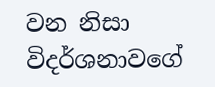වන නිසා විදර්ශනාවගේ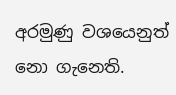අරමුණු වශයෙනුත් නො ගැනෙති.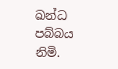ඛන්ධ පබ්බය නිමි.